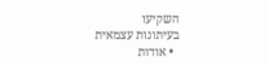השקיעו
בעיתונות עצמאית
  • אודות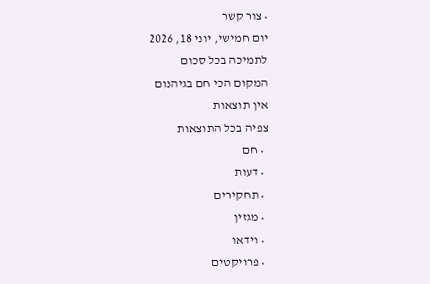• צור קשר
יום חמישי, יוני 18, 2026
לתמיכה בכל סכום
המקום הכי חם בגיהנום
אין תוצאות
צפיה בכל התוצאות
  • חם
  • דעות
  • תחקירים
  • מגזין
  • וידאו
  • פרויקטים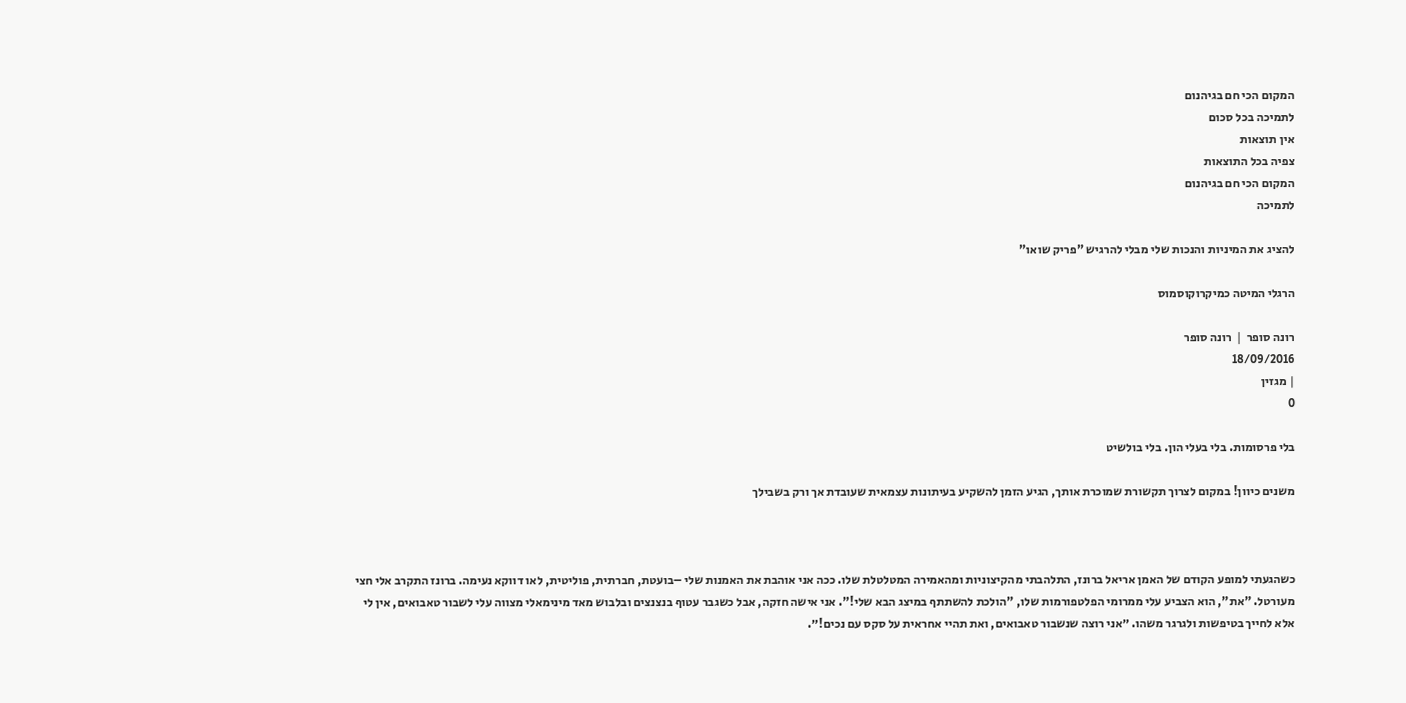המקום הכי חם בגיהנום
לתמיכה בכל סכום
אין תוצאות
צפיה בכל התוצאות
המקום הכי חם בגיהנום
לתמיכה

להציג את המיניות והנכות שלי מבלי להרגיש "פריק שואו"

הרגלי המיטה כמיקרוקוסמוס

רונה סופר ❘ רונה סופר
18/09/2016
| מגזין
0

בלי פרסומות. בלי בעלי הון. בלי בולשיט

משנים כיוון! במקום לצרוך תקשורת שמוכרת אותך, הגיע הזמן להשקיע בעיתונות עצמאית שעובדת אך ורק בשבילך



כשהגעתי למופע הקודם של האמן אריאל ברונז, התלהבתי מהקיצוניות ומהאמירה המטלטלת שלו. ככה אני אוהבת את האמנות שלי –בועטת, חברתית, פוליטית, לאו דווקא נעימה. ברונז התקרב אלי חצי מעורטל. "את", הוא הצביע עלי ממרומי הפלטפורמות שלו, "הולכת להשתתף במיצג הבא שלי!". אני אישה חזקה, אבל כשגבר עטוף בנצנצים ובלבוש מאד מינימאלי מצווה עלי לשבור טאבואים, אין לי אלא לחייך בטיפשות ולגרגר משהו. ״אני רוצה שנשבור טאבואים, ואת תהיי אחראית על סקס עם נכים!״.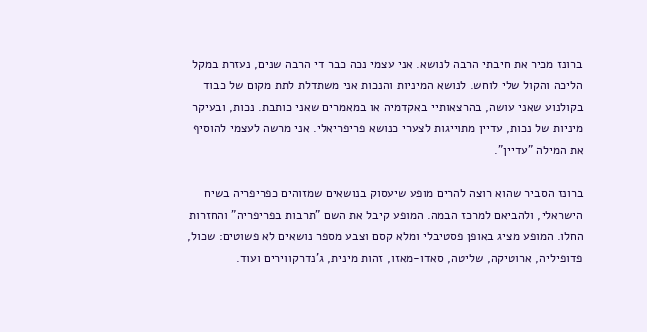ברונז מכיר את חיבתי הרבה לנושא. אני עצמי נכה כבר די הרבה שנים, נעזרת במקל הליכה והקול שלי לוחש. לנושא המיניות והנכות אני משתדלת לתת מקום של כבוד בקולנוע שאני עושה, בהרצאותיי באקדמיה או במאמרים שאני כותבת. נכות, ובעיקר מיניות של נכות, עדיין מתוייגות לצערי כנושא פריפריאלי. אני מרשה לעצמי להוסיף את המילה "עדיין".

ברונז הסביר שהוא רוצה להרים מופע שיעסוק בנושאים שמזוהים כפריפריה בשיח הישראלי, ולהביאם למרכז הבמה. המופע קיבל את השם "תרבות בפריפריה" והחזרות החלו. המופע מציג באופן פסטיבלי ומלא קסם וצבע מספר נושאים לא פשוטים: שכול, פדופיליה, ארוטיקה, שליטה, סאדו-מאזו, זהות מינית, ג'נדרקווירים ועוד.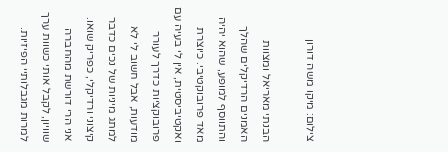צילום: מיקו משה דורון

הבנתי מאריאל ומצוות האמנים הרדיקלים שהלך והתווסף למופע, שהוא יהיה מאד פרובוקטיבי. כיוצרת ואקטיביסטית, אין לי בעיה עם פרובוקציות כדרך לעורר מודעות, אבל חשוב לי לא למתג מיניות של נכים כדבר קיצוני ורדיקלי, כפריק שואו. אני הרי דורשת מהחברה שוויון, לקבל אותי כשוות ערך למרות מגבלותיי הפיזיות.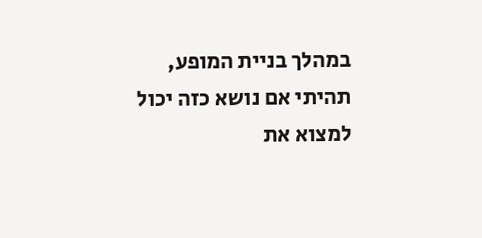במהלך בניית המופע, תהיתי אם נושא כזה יכול למצוא את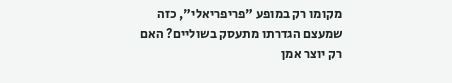מקומו רק במופע "פריפריאלי", כזה שמעצם הגדרתו מתעסק בשוליים? האם רק יוצר אמן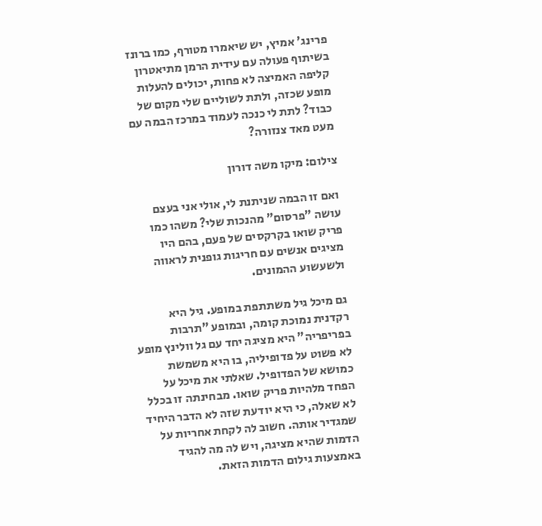פרינג' אמיץ, יש שיאמרו מטורף, כמו ברונז בשיתוף פעולה עם עידית הרמן מתיאטרון קליפה האמיצה לא פחות, יכולים להעלות מופע שכזה, ולתת לשוליים שלי מקום של כבוד? לתת לי כנכה לעמוד במרכז הבמה עם מעט מאד צנזורה?

צילום: מיקו משה דורון

ואם זו הבמה שניתנת לי, אולי אני בעצם עושה "פרסום" מהנכות שלי? משהו כמו פריק שואו בקרקסים של פעם, בהם היו מציגים אנשים עם חריגות גופנית לראווה ולשעשוע ההמונים.

גם מיכל גיל משתתפת במופע. גיל היא רקדנית נמוכת קומה, ובמופע "תרבות בפריפריה" היא מציגה יחד עם גל וולינץ מופע לא פשוט על פדופיליה, בו היא משמשת כמושא של הפדופיל. שאלתי את מיכל על הפחד מלהיות פריק שואו. מבחינתה זו בכלל לא שאלה, כי היא יודעת שזה לא הדבר היחיד שמגדיר אותה. חשוב לה לקחת אחריות על הדמות שהיא מציגה, ויש לה מה להגיד באמצעות גילום הדמות הזאת.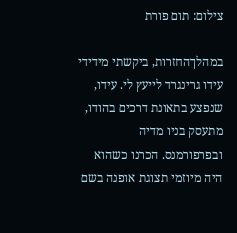צילום: תום פורת

במהלךהחזרות, ביקשתי מידידי עידו גרינגרד לייעץ לי. עידו, שנפצע בתאונת דרכים בהודו, מתעסק בניו מדיה ובפרפורמנס. הכרנו כשהוא היה מיוזמי תצוגת אופנה בשם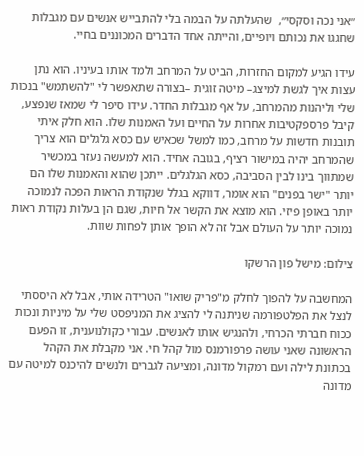״אני נכה וסקסי״,  שהעלתה על הבמה בלי להתבייש אנשים עם מגבלות שחגגו את נכותם ויופיים, והייתה אחד הדברים המכוננים בחיי.

עידו הגיע למקום החזרות, הביט על המרחב ולמד אותו בעיניו. הוא נתן עצות איך לגשת למיצג– מיטה זוגית –בצורה שתאפשר לי "להשתמש" בנכות שלי וליהנות מהמרחב, על אף מגבלות החדר. עידו סיפר לי שמאז שנפצע, קיבל פרספקטיבות אחרות על החיים ועל האמנות שלו. הוא חלק איתי תובנות חדשות על מרחב, כמו למשל שכאיש עם כסא גלגלים הוא צריך שהמרחב יהיה במישור רציף, בגובה אחיד. הוא למעשה נעזר במכשיר שמתווך בינו לבין הסביבה, כסא הגלגלים. ייתכן שהוא והאמנות שלו הם יותר "ישר בפנים" הוא אומר, דווקא בגלל שנקודת הראות הפכה לנמוכה יותר באופן פיזי. הוא מוצא את הקשר אל חיות, שגם הן בעלות נקודת ראות נמוכה יותר על העולם אבל זה לא הופך אותן לפחות שוות.

צילום: מישל פון הרשקו

המחשבה על להפוך לחלק מ"פריק שואו" הטרידה אותי, אבל לא היססתי לנצל את הפלטפורמה שניתנה לי להציג את המניפסט שלי על מיניות ונכות ככוח חברתי הכרחי, ולהנגיש אותו לאנשים. עבורי כקולנוענית, זו הפעם הראשונה שאני עושה פרפורמנס מול קהל חי. אני מקבלת את הקהל בכתונת לילה ועם רמקול מדונה, ומציעה לגברים ולנשים להיכנס למיטה עם מדונה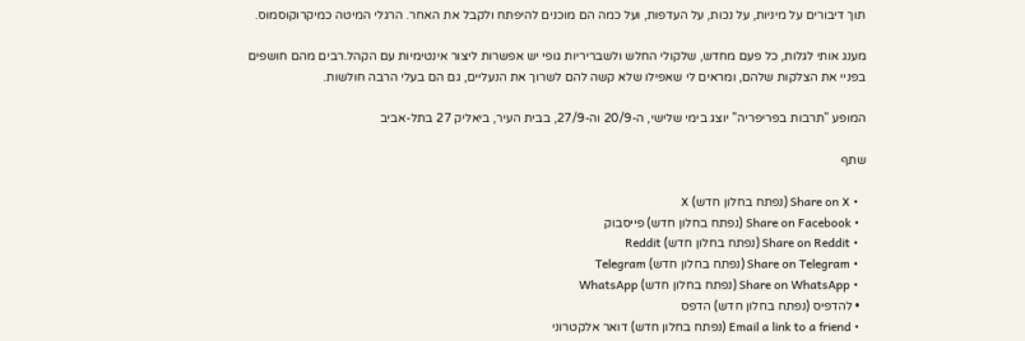תוך דיבורים על מיניות, על נכות, על העדפות, ועל כמה הם מוכנים להיפתח ולקבל את האחר. הרגלי המיטה כמיקרוקוסמוס.

מענג אותי לגלות, כל פעם מחדש, שלקולי החלש ולשבריריות גופי יש אפשרות ליצור אינטימיות עם הקהל.רבים מהם חושפים בפניי את הצלקות שלהם, ומראים לי שאפילו שלא קשה להם לשרוך את הנעליים, גם הם בעלי הרבה חולשות.

המופע "תרבות בפריפריה" יוצג בימי שלישי, ה-20/9 וה-27/9, בבית העיר, ביאליק 27 בתל-אביב

שתף

  • Share on X (נפתח בחלון חדש) X
  • Share on Facebook (נפתח בחלון חדש) פייסבוק
  • Share on Reddit (נפתח בחלון חדש) Reddit
  • Share on Telegram (נפתח בחלון חדש) Telegram
  • Share on WhatsApp (נפתח בחלון חדש) WhatsApp
  • להדפיס (נפתח בחלון חדש) הדפס
  • Email a link to a friend (נפתח בחלון חדש) דואר אלקטרוני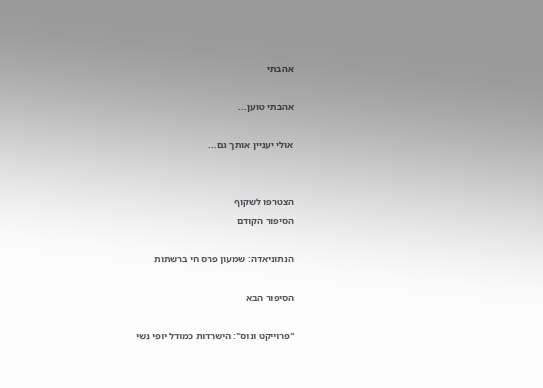אהבתי

אהבתי טוען...

אולי יעניין אותך גם...


הצטרפו לשקוף
הסיפור הקודם

הנתוניאדה: שמעון פרס חי ברשתות

הסיפור הבא

"פרוייקט ונוס": הישרדות כמודל יופי נשי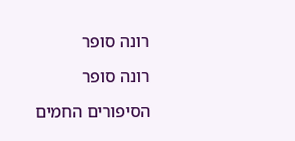רונה סופר

רונה סופר

הסיפורים החמים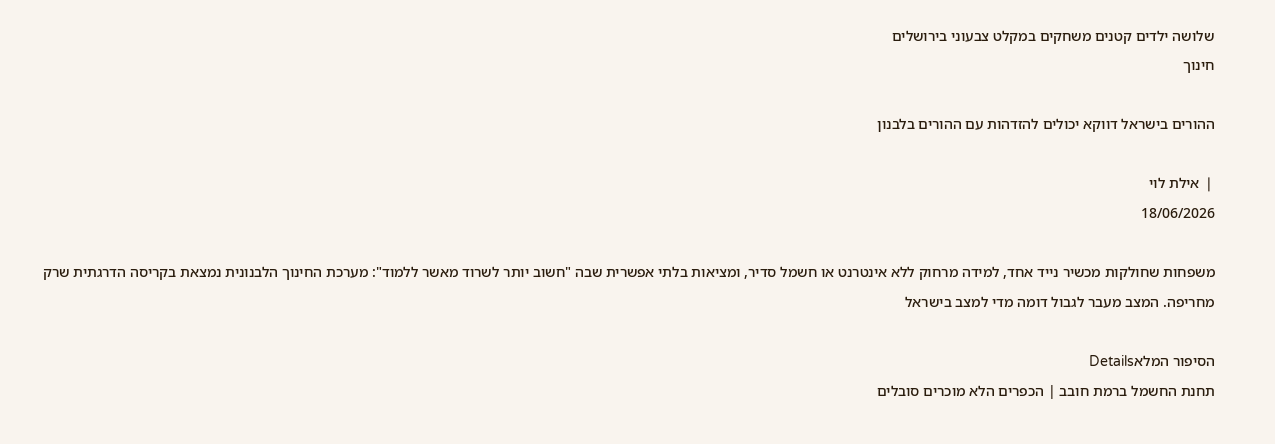שלושה ילדים קטנים משחקים במקלט צבעוני בירושלים
חינוך

ההורים בישראל דווקא יכולים להזדהות עם ההורים בלבנון

❘ אילת לוי
18/06/2026

משפחות שחולקות מכשיר נייד אחד, למידה מרחוק ללא אינטרנט או חשמל סדיר, ומציאות בלתי אפשרית שבה "חשוב יותר לשרוד מאשר ללמוד": מערכת החינוך הלבנונית נמצאת בקריסה הדרגתית שרק מחריפה. המצב מעבר לגבול דומה מדי למצב בישראל

הסיפור המלאDetails
תחנת החשמל ברמת חובב | הכפרים הלא מוכרים סובלים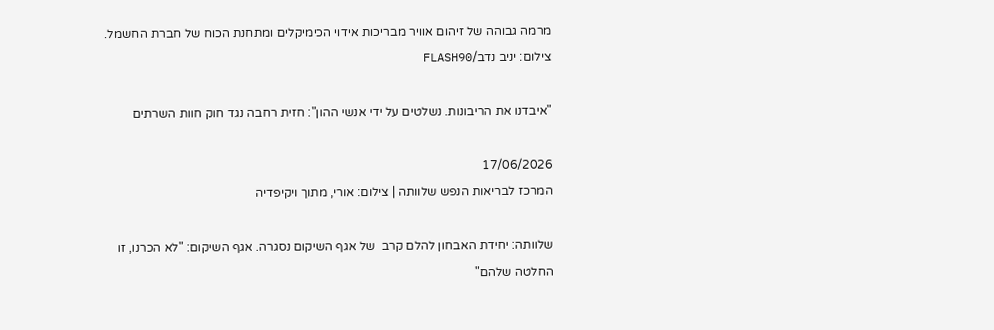מרמה גבוהה של זיהום אוויר מבריכות אידוי הכימיקלים ומתחנת הכוח של חברת החשמל. צילום: יניב נדב/FLASH90

"איבדנו את הריבונות. נשלטים על ידי אנשי ההון": חזית רחבה נגד חוק חוות השרתים

17/06/2026
המרכז לבריאות הנפש שלוותה | צילום: אורי, מתוך ויקיפדיה

שלוותה: יחידת האבחון להלם קרב  של אגף השיקום נסגרה. אגף השיקום: "לא הכרנו, זו החלטה שלהם"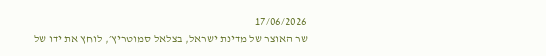17/06/2026
שר האוצר של מדינת ישראל, בצלאל סמוטריץ׳, לוחץ את ידו של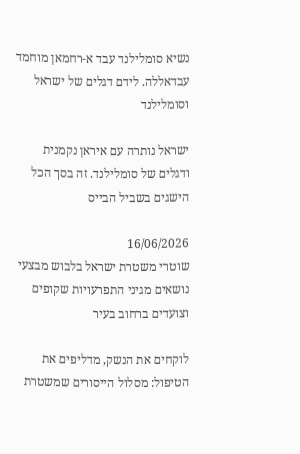נשיא סומלילנד עבד א-רחמאן מוחמד עבדאללה. לידם דגלים של ישראל וסומלילנד

ישראל נותרה עם איראן נקמנית ודגלים של סומלילנד. זה בסך הכל הישגים בשביל הבייס

16/06/2026
שוטרי משטרת ישראל בלבוש מבצעי נושאים מגיני התפרעויות שקופים וצועדים ברחוב בעיר

לוקחים את הנשק, מדליפים את הטיפול: מסלול הייסורים שמשטרת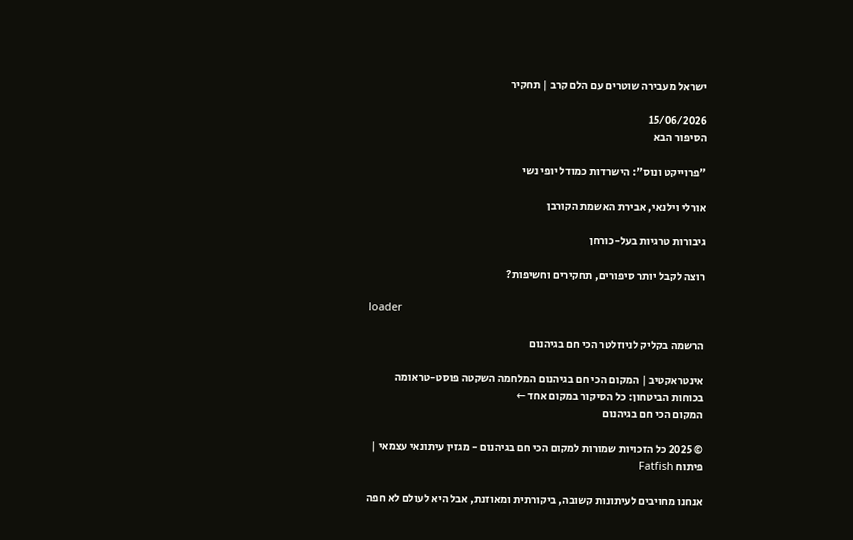ישראל מעבירה שוטרים עם הלם קרב | תחקיר

15/06/2026
הסיפור הבא

"פרוייקט ונוס": הישרדות כמודל יופי נשי

אורלי וילנאי, אבירת האשמת הקורבן

גיבורות טרגיות בעל-כורחן

רוצה לקבל יותר סיפורים, תחקירים וחשיפות?

loader

הרשמה בקליק לניוזלטר הכי חם בגיהנום

אינטראקטיב | המקום הכי חם בגיהנום המלחמה השקטה פוסט-טראומה בכוחות הביטחון: כל הסיקור במקום אחד ←
המקום הכי חם בגיהנום

© 2025 כל הזכויות שמורות למקום הכי חם בגיהנום - מגזין עיתונאי עצמאי | פיתוח Fatfish

אנחנו מחויבים לעיתונות קשובה, ביקורתית ומאוזנת, אבל היא לעולם לא חפה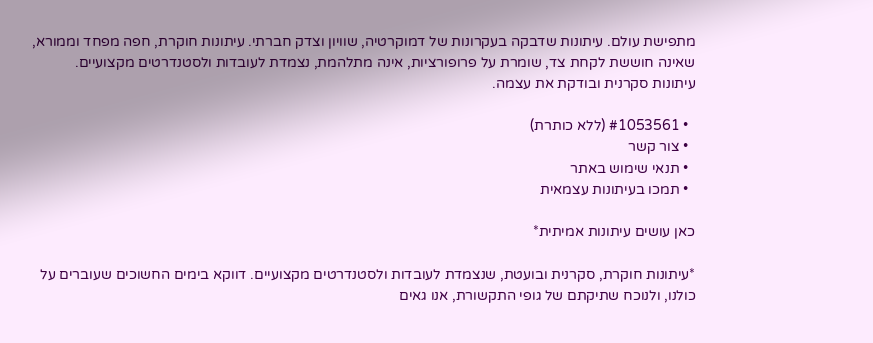מתפישת עולם. עיתונות שדבקה בעקרונות של דמוקרטיה, שוויון וצדק חברתי. עיתונות חוקרת, חפה מפחד וממורא, שאינה חוששת לקחת צד, שומרת על פרופורציות, אינה מתלהמת, נצמדת לעובדות ולסטנדרטים מקצועיים. עיתונות סקרנית ובודקת את עצמה.

  • #1053561 (ללא כותרת)
  • צור קשר
  • תנאי שימוש באתר
  • תמכו בעיתונות עצמאית

כאן עושים עיתונות אמיתית*

*עיתונות חוקרת, סקרנית ובועטת, שנצמדת לעובדות ולסטנדרטים מקצועיים. דווקא בימים החשוכים שעוברים על כולנו, ולנוכח שתיקתם של גופי התקשורת, אנו גאים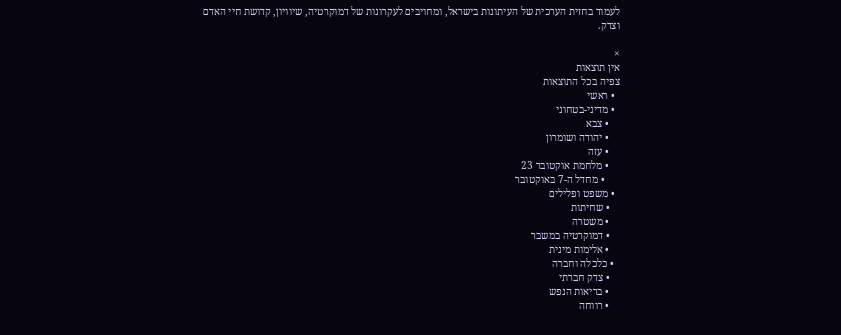לעמוד בחזית הערכית של העיתונות בישראל, ומחויבים לעקרונות של דמוקרטיה, שיוויון, קדושת חיי האדם וצדק.

×
אין תוצאות
צפיה בכל התוצאות
  • ראשי
  • מדיני-בטחוני
    • צבא
    • יהודה ושומרון
    • עזה
    • מלחמת אוקטובר 23
      • מחדל ה-7 באוקטובר
  • משפט ופלילים
    • שחיתות
    • משטרה
    • דמוקרטיה במשבר
    • אלימות מינית
  • כלכלה וחברה
    • צדק חברתי
    • בריאות הנפש
    • רווחה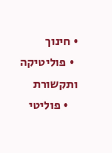• חינוך
  • פוליטיקה ותקשורת
    • פוליטי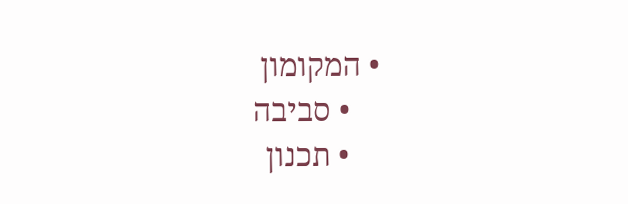• המקומון
    • סביבה
    • תכנון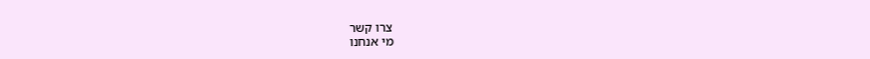צרו קשר
מי אנחנו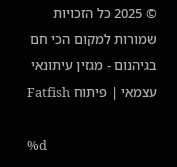© 2025 כל הזכויות שמורות למקום הכי חם בגיהנום - מגזין עיתונאי עצמאי | פיתוח Fatfish

%d